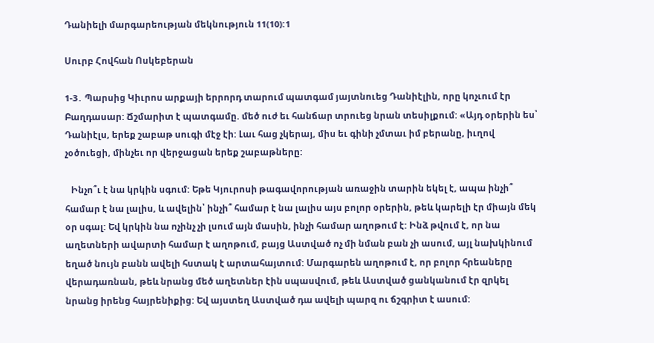Դանիելի մարգարեության մեկնություն 11(10):1

Սուրբ Հովհան Ոսկեբերան

1-3․ Պարսից Կիւրոս արքայի երրորդ տարում պատգամ յայտնուեց Դանիէլին, որը կոչւում էր Բաղդասար: Ճշմարիտ է պատգամը. մեծ ուժ եւ հանճար տրուեց նրան տեսիլքում: «Այդ օրերին ես՝ Դանիէլս, երեք շաբաթ սուգի մէջ էի: Լաւ հաց չկերայ, միս եւ գինի չմտաւ իմ բերանը, իւղով չօծուեցի, մինչեւ որ վերջացան երեք շաբաթները:

   Ինչո՞ւ է նա կրկին սգում: Եթե Կյուրոսի թագավորության առաջին տարին եկել է, ապա ինչի՞ համար է նա լալիս, և ավելին՝ ինչի՞ համար է նա լալիս այս բոլոր օրերին, թեև կարելի էր միայն մեկ օր սգալ: Եվ կրկին նա ոչինչ չի լսում այն մասին, ինչի համար աղոթում է: Ինձ թվում է, որ նա աղետների ավարտի համար է աղոթում, բայց Աստված ոչ մի նման բան չի ասում, այլ նախկինում եղած նույն բանն ավելի հստակ է արտահայտում: Մարգարեն աղոթում է, որ բոլոր հրեաները վերադառնան, թեև նրանց մեծ աղետներ էին սպասվում, թեև Աստված ցանկանում էր զրկել նրանց իրենց հայրենիքից: Եվ այստեղ Աստված դա ավելի պարզ ու ճշգրիտ է ասում: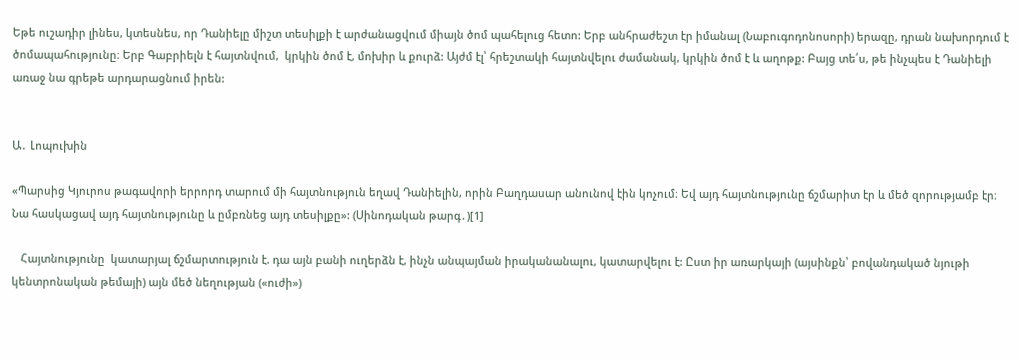Եթե ուշադիր լինես, կտեսնես, որ Դանիելը միշտ տեսիլքի է արժանացվում միայն ծոմ պահելուց հետո: Երբ անհրաժեշտ էր իմանալ (Նաբուգոդոնոսորի) երազը, դրան նախորդում է ծոմապահությունը։ Երբ Գաբրիելն է հայտնվում,  կրկին ծոմ է, մոխիր և քուրձ: Այժմ էլ՝ հրեշտակի հայտնվելու ժամանակ, կրկին ծոմ է և աղոթք: Բայց տե՛ս, թե ինչպես է Դանիելի առաջ նա գրեթե արդարացնում իրեն:


Ա․ Լոպուխին

«Պարսից Կյուրոս թագավորի երրորդ տարում մի հայտնություն եղավ Դանիելին, որին Բաղդասար անունով էին կոչում։ Եվ այդ հայտնությունը ճշմարիտ էր և մեծ զորությամբ էր։ Նա հասկացավ այդ հայտնությունը և ըմբռնեց այդ տեսիլքը»: (Սինոդական թարգ․)[1]

   Հայտնությունը  կատարյալ ճշմարտություն է. դա այն բանի ուղերձն է, ինչն անպայման իրականանալու, կատարվելու է: Ըստ իր առարկայի (այսինքն՝ բովանդակած նյութի կենտրոնական թեմայի) այն մեծ նեղության («ուժի»)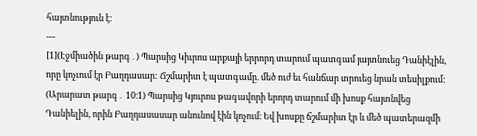հայտնություն է։
---
[1](Էջմիածին թարգ․) Պարսից Կիւրոս արքայի երրորդ տարում պատգամ յայտնուեց Դանիէլին, որը կոչւում էր Բաղդասար: Ճշմարիտ է պատգամը. մեծ ուժ եւ հանճար տրուեց նրան տեսիլքում:
(Արարատ թարգ․ 10։1) Պարսից Կյուրոս թագավորի երորդ տարում մի խոսք հայտնվեց Դանիելին, որին Բաղդասասար անունով էին կոչում։ Եվ խոսքը ճշմարիտ էր և մեծ պատերազմի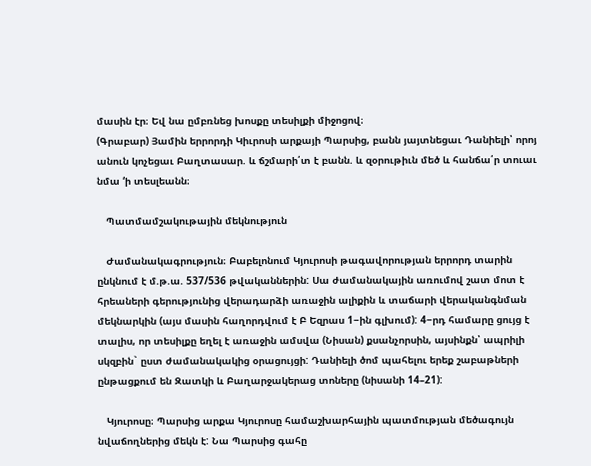մասին էր։ Եվ նա ըմբռնեց խոսքը տեսիլքի միջոցով։
(Գրաբար) Յամին երրորդի Կիւրոսի արքայի Պարսից, բանն յայտնեցաւ Դանիելի՝ որոյ անուն կոչեցաւ Բաղտասար. և ճշմարի՛տ է բանն. և զօրութիւն մեծ և հանճա՛ր տուաւ նմա ‘ի տեսլեանն։

   Պատմամշակութային մեկնություն

   Ժամանակագրություն։ Բաբելոնում Կյուրոսի թագավորության երրորդ տարին ընկնում է մ.թ.ա. 537/536 թվականներին: Սա ժամանակային առումով շատ մոտ է հրեաների գերությունից վերադարձի առաջին ալիքին և տաճարի վերականգնման մեկնարկին (այս մասին հաղորդվում է Բ Եզրաս 1−ին գլխում): 4−րդ համարը ցույց է տալիս, որ տեսիլքը եղել է առաջին ամսվա (Նիսան) քսանչորսին, այսինքն՝ ապրիլի սկզբին` ըստ ժամանակակից օրացույցի: Դանիելի ծոմ պահելու երեք շաբաթների ընթացքում են Զատկի և Բաղարջակերաց տոները (նիսանի 14–21):

   Կյուրոսը։ Պարսից արքա Կյուրոսը համաշխարհային պատմության մեծագույն նվաճողներից մեկն է: Նա Պարսից գահը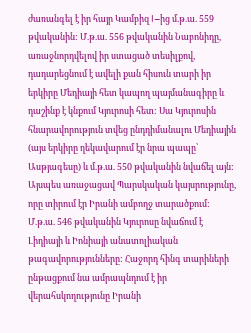ժառանգել է իր հայր Կամբիզ I−ից մ.թ.ա. 559 թվականին: Մ.թ.ա. 556 թվականին Նաբոնիդը, առաջնորդվելով իր ստացած տեսիլքով, դադարեցնում է ավելի քան հիսուն տարի իր երկիրը Մեդիայի հետ կապող պայմանագիրը և դաշինք է կնքում Կյուրոսի հետ: Սա Կյուրոսին հնարավորություն տվեց ընդդիմանալու Մեդիային (այս երկիրը ղեկավարում էր նրա պապը՝ Ասթյագեսը) և մ.թ.ա. 550 թվականին նվաճել այն: Այսպես առաջացավ Պարսկական կայսրությունը, որը տիրում էր Իրանի ամբողջ տարածքում: Մ.թ.ա. 546 թվականին Կյուրոսը նվաճում է Լիդիայի և Իոնիայի անատոլիական թագավորությունները: Հաջորդ հինգ տարիների ընթացքում նա ամրապնդում է իր վերահսկողությունը Իրանի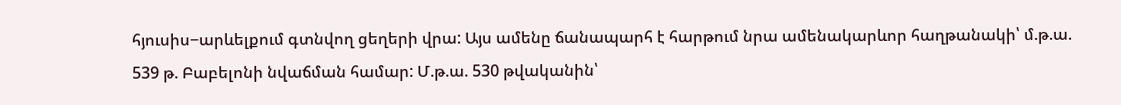հյուսիս−արևելքում գտնվող ցեղերի վրա: Այս ամենը ճանապարհ է հարթում նրա ամենակարևոր հաղթանակի՝ մ.թ.ա. 539 թ. Բաբելոնի նվաճման համար: Մ.թ.ա. 530 թվականին՝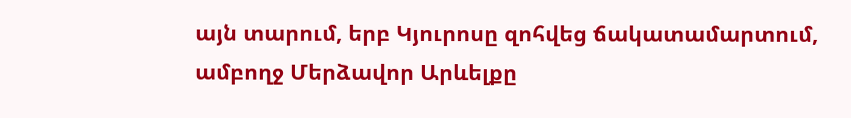այն տարում, երբ Կյուրոսը զոհվեց ճակատամարտում, ամբողջ Մերձավոր Արևելքը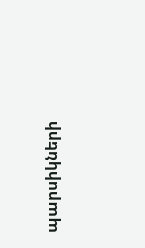պարսիկների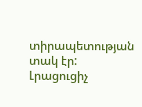տիրապետության տակ էր: Լրացուցիչ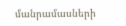մանրամասների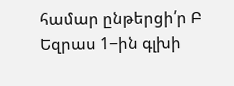համար ընթերցի՛ր Բ Եզրաս 1−ին գլխի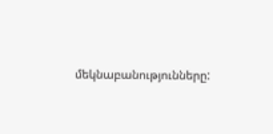մեկնաբանությունները: